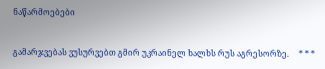ნაწარმოებები


გამარჯვებას ვუსურვებთ გმირ უკრაინელ ხალხს რუს აგრესორზე.     * * *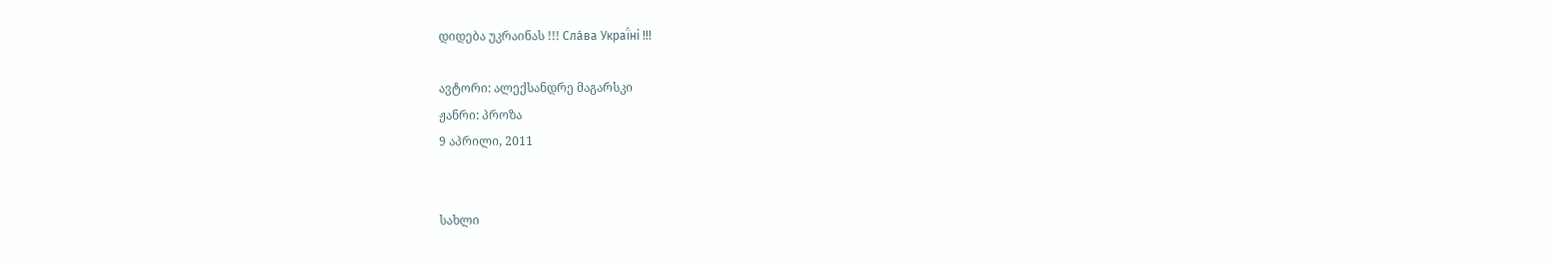დიდება უკრაინას !!! Сла́ва Украї́ні !!!

ავტორი: ალექსანდრე მაგარსკი
ჟანრი: პროზა
9 აპრილი, 2011


სახლი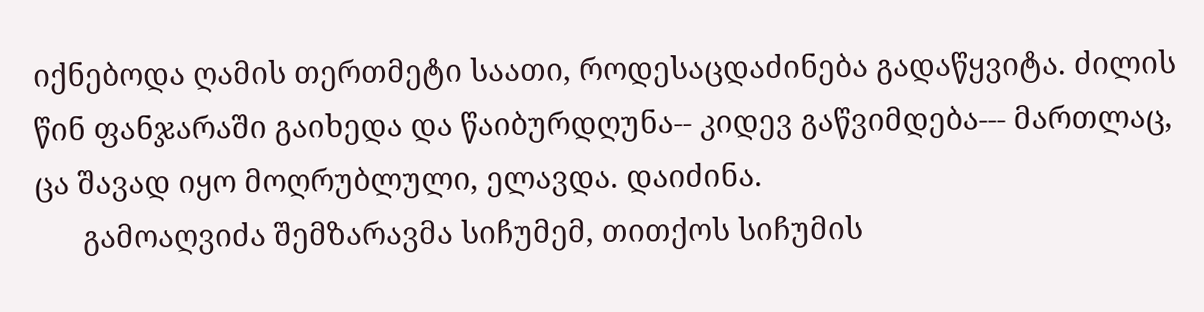იქნებოდა ღამის თერთმეტი საათი, როდესაცდაძინება გადაწყვიტა. ძილის წინ ფანჯარაში გაიხედა და წაიბურდღუნა-- კიდევ გაწვიმდება--- მართლაც, ცა შავად იყო მოღრუბლული, ელავდა. დაიძინა.
      გამოაღვიძა შემზარავმა სიჩუმემ, თითქოს სიჩუმის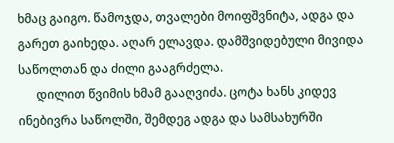ხმაც გაიგო. წამოჯდა, თვალები მოიფშვნიტა, ადგა და გარეთ გაიხედა. აღარ ელავდა. დამშვიდებული მივიდა საწოლთან და ძილი გააგრძელა.
      დილით წვიმის ხმამ გააღვიძა. ცოტა ხანს კიდევ ინებივრა საწოლში, შემდეგ ადგა და სამსახურში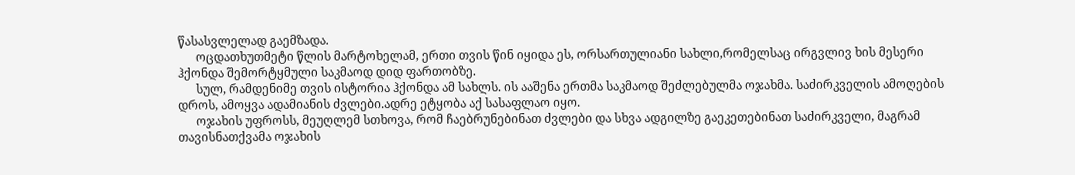წასასვლელად გაემზადა.
      ოცდათხუთმეტი წლის მარტოხელამ, ერთი თვის წინ იყიდა ეს, ორსართულიანი სახლი,რომელსაც ირგვლივ ხის მესერი ჰქონდა შემორტყმული საკმაოდ დიდ ფართობზე.
      სულ, რამდენიმე თვის ისტორია ჰქონდა ამ სახლს. ის ააშენა ერთმა საკმაოდ შეძლებულმა ოჯახმა. საძირკველის ამოღების დროს, ამოყვა ადამიანის ძვლები.ადრე ეტყობა აქ სასაფლაო იყო.
      ოჯახის უფროსს, მეუღლემ სთხოვა, რომ ჩაებრუნებინათ ძვლები და სხვა ადგილზე გაეკეთებინათ საძირკველი, მაგრამ თავისნათქვამა ოჯახის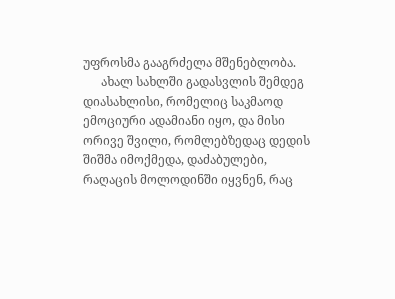უფროსმა გააგრძელა მშენებლობა.
      ახალ სახლში გადასვლის შემდეგ დიასახლისი, რომელიც საკმაოდ ემოციური ადამიანი იყო, და მისი ორივე შვილი, რომლებზედაც დედის შიშმა იმოქმედა, დაძაბულები, რაღაცის მოლოდინში იყვნენ, რაც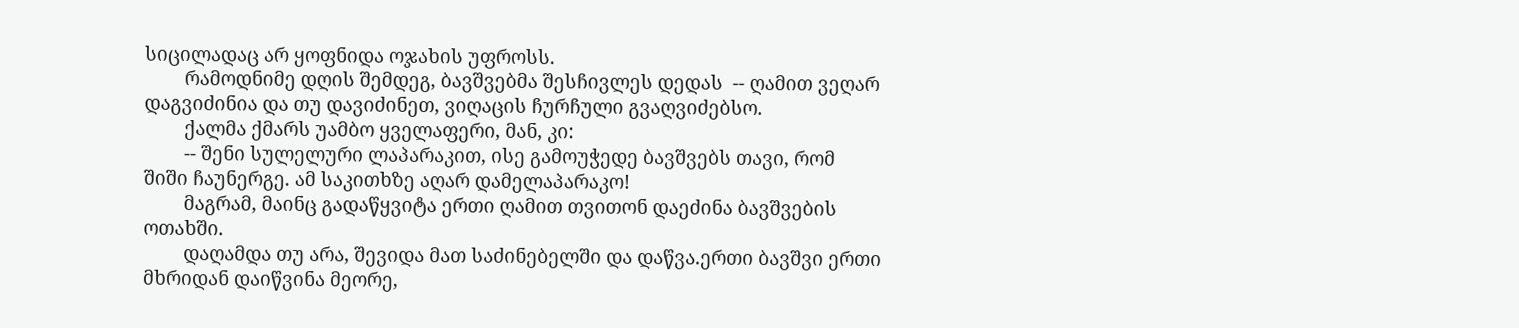სიცილადაც არ ყოფნიდა ოჯახის უფროსს.
        რამოდნიმე დღის შემდეგ, ბავშვებმა შესჩივლეს დედას  -- ღამით ვეღარ დაგვიძინია და თუ დავიძინეთ, ვიღაცის ჩურჩული გვაღვიძებსო.
        ქალმა ქმარს უამბო ყველაფერი, მან, კი:
        -- შენი სულელური ლაპარაკით, ისე გამოუჭედე ბავშვებს თავი, რომ შიში ჩაუნერგე. ამ საკითხზე აღარ დამელაპარაკო!
        მაგრამ, მაინც გადაწყვიტა ერთი ღამით თვითონ დაეძინა ბავშვების ოთახში.
        დაღამდა თუ არა, შევიდა მათ საძინებელში და დაწვა.ერთი ბავშვი ერთი მხრიდან დაიწვინა მეორე,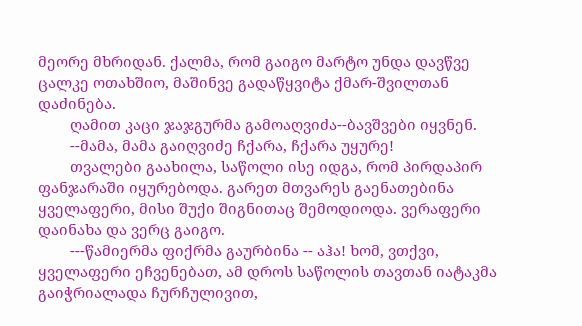მეორე მხრიდან. ქალმა, რომ გაიგო მარტო უნდა დავწვე ცალკე ოთახშიო, მაშინვე გადაწყვიტა ქმარ-შვილთან დაძინება.
        ღამით კაცი ჯაჯგურმა გამოაღვიძა--ბავშვები იყვნენ.
        --მამა, მამა გაიღვიძე ჩქარა, ჩქარა უყურე!
        თვალები გაახილა, საწოლი ისე იდგა, რომ პირდაპირ ფანჯარაში იყურებოდა. გარეთ მთვარეს გაენათებინა ყველაფერი, მისი შუქი შიგნითაც შემოდიოდა. ვერაფერი დაინახა და ვერც გაიგო.
        ---წამიერმა ფიქრმა გაურბინა -- აჰა! ხომ, ვთქვი, ყველაფერი ეჩვენებათ, ამ დროს საწოლის თავთან იატაკმა გაიჭრიალადა ჩურჩულივით,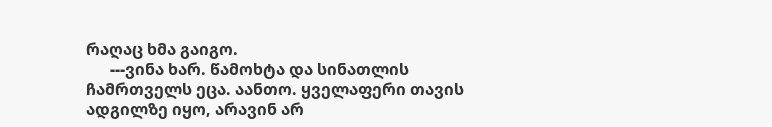რაღაც ხმა გაიგო.
      ---ვინა ხარ. წამოხტა და სინათლის ჩამრთველს ეცა. აანთო. ყველაფერი თავის ადგილზე იყო, არავინ არ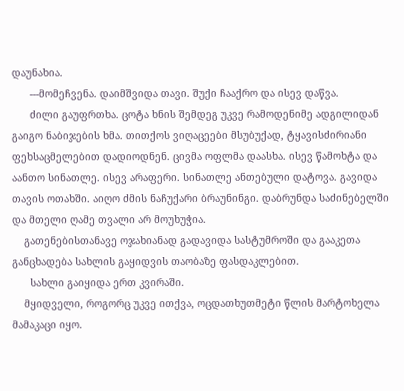დაუნახია.
      ---მომეჩვენა. დაიმშვიდა თავი. შუქი ჩააქრო და ისევ დაწვა.
      ძილი გაუფრთხა. ცოტა ხნის შემდეგ უკვე რამოდენიმე ადგილიდან გაიგო ნაბიჯების ხმა. თითქოს ვიღაცეები მსუბუქად, ტყავისძირიანი ფეხსაცმელებით დადიოდნენ. ცივმა ოფლმა დაასხა. ისევ წამოხტა და აანთო სინათლე. ისევ არაფერი. სინათლე ანთებული დატოვა. გავიდა თავის ოთახში. აიღო ძმის ნაჩუქარი ბრაუნინგი. დაბრუნდა საძინებელში და მთელი ღამე თვალი არ მოუხუჭია.
    გათენებისთანავე ოჯახიანად გადავიდა სასტუმროში და გააკეთა განცხადება სახლის გაყიდვის თაობაზე ფასდაკლებით.
      სახლი გაიყიდა ერთ კვირაში.
    მყიდველი, როგორც უკვე ითქვა, ოცდათხუთმეტი წლის მარტოხელა მამაკაცი იყო.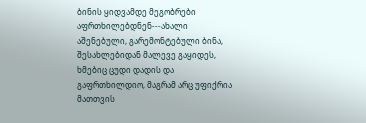ბინის ყიდვამდე მეგობრები აფრთხილებდნენ---ახალი აშენებული, გარემონტებული ბინა, შესახლებიდან მალევე გაყიდეს, ხმებიც ცუდი დადის და გაფრთხილდიო, მაგრამ არც უფიქრია მათთვის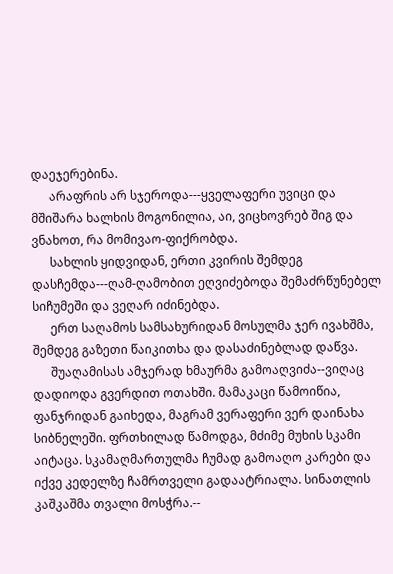დაეჯერებინა.
      არაფრის არ სჯეროდა---ყველაფერი უვიცი და მშიშარა ხალხის მოგონილია, აი, ვიცხოვრებ შიგ და ვნახოთ, რა მომივაო-ფიქრობდა.
      სახლის ყიდვიდან, ერთი კვირის შემდეგ დასჩემდა---ღამ-ღამობით ეღვიძებოდა შემაძრწუნებელ სიჩუმეში და ვეღარ იძინებდა.
      ერთ საღამოს სამსახურიდან მოსულმა ჯერ ივახშმა, შემდეგ გაზეთი წაიკითხა და დასაძინებლად დაწვა.
      შუაღამისას ამჯერად ხმაურმა გამოაღვიძა--ვიღაც დადიოდა გვერდით ოთახში. მამაკაცი წამოიწია, ფანჯრიდან გაიხედა, მაგრამ ვერაფერი ვერ დაინახა სიბნელეში. ფრთხილად წამოდგა, მძიმე მუხის სკამი აიტაცა. სკამაღმართულმა ჩუმად გამოაღო კარები და იქვე კედელზე ჩამრთველი გადაატრიალა. სინათლის კაშკაშმა თვალი მოსჭრა.--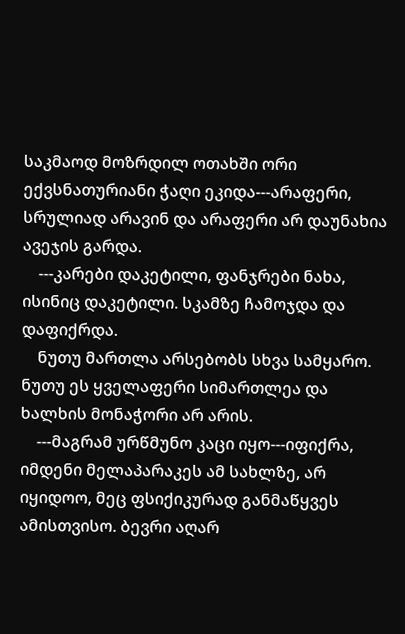საკმაოდ მოზრდილ ოთახში ორი ექვსნათურიანი ჭაღი ეკიდა---არაფერი, სრულიად არავინ და არაფერი არ დაუნახია ავეჯის გარდა.
    ---კარები დაკეტილი, ფანჯრები ნახა, ისინიც დაკეტილი. სკამზე ჩამოჯდა და დაფიქრდა.
    ნუთუ მართლა არსებობს სხვა სამყარო. ნუთუ ეს ყველაფერი სიმართლეა და ხალხის მონაჭორი არ არის.
    ---მაგრამ ურწმუნო კაცი იყო---იფიქრა, იმდენი მელაპარაკეს ამ სახლზე, არ იყიდოო, მეც ფსიქიკურად განმაწყვეს ამისთვისო. ბევრი აღარ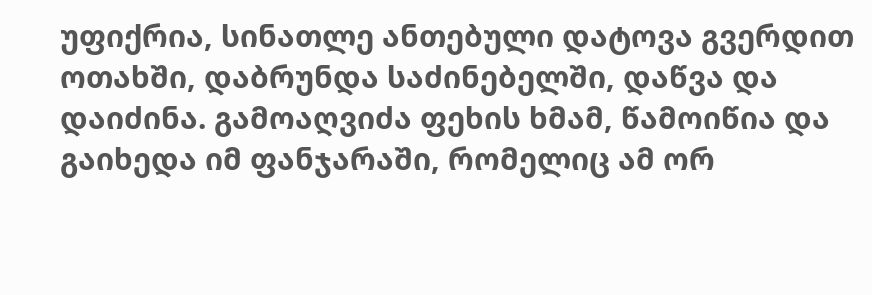უფიქრია, სინათლე ანთებული დატოვა გვერდით ოთახში, დაბრუნდა საძინებელში, დაწვა და დაიძინა. გამოაღვიძა ფეხის ხმამ, წამოიწია და გაიხედა იმ ფანჯარაში, რომელიც ამ ორ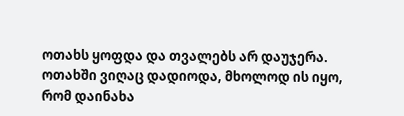ოთახს ყოფდა და თვალებს არ დაუჯერა. ოთახში ვიღაც დადიოდა, მხოლოდ ის იყო, რომ დაინახა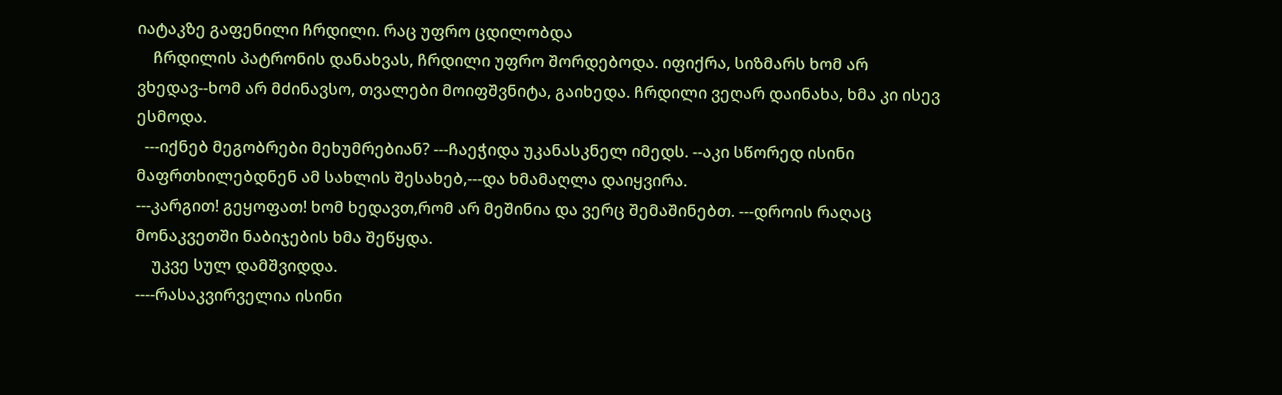იატაკზე გაფენილი ჩრდილი. რაც უფრო ცდილობდა
    ჩრდილის პატრონის დანახვას, ჩრდილი უფრო შორდებოდა. იფიქრა, სიზმარს ხომ არ ვხედავ--ხომ არ მძინავსო, თვალები მოიფშვნიტა, გაიხედა. ჩრდილი ვეღარ დაინახა, ხმა კი ისევ ესმოდა.
  ---იქნებ მეგობრები მეხუმრებიან? ---ჩაეჭიდა უკანასკნელ იმედს. --აკი სწორედ ისინი მაფრთხილებდნენ ამ სახლის შესახებ,---და ხმამაღლა დაიყვირა.
---კარგით! გეყოფათ! ხომ ხედავთ,რომ არ მეშინია და ვერც შემაშინებთ. ---დროის რაღაც მონაკვეთში ნაბიჯების ხმა შეწყდა.
    უკვე სულ დამშვიდდა.
----რასაკვირველია ისინი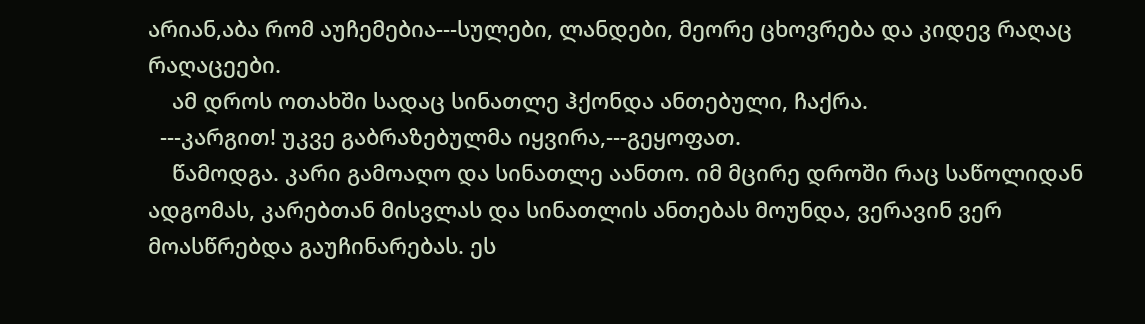არიან,აბა რომ აუჩემებია---სულები, ლანდები, მეორე ცხოვრება და კიდევ რაღაც რაღაცეები.
    ამ დროს ოთახში სადაც სინათლე ჰქონდა ანთებული, ჩაქრა.
  ---კარგით! უკვე გაბრაზებულმა იყვირა,---გეყოფათ.
    წამოდგა. კარი გამოაღო და სინათლე აანთო. იმ მცირე დროში რაც საწოლიდან ადგომას, კარებთან მისვლას და სინათლის ანთებას მოუნდა, ვერავინ ვერ მოასწრებდა გაუჩინარებას. ეს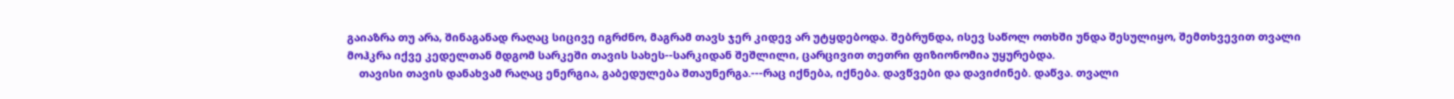გაიაზრა თუ არა, შინაგანად რაღაც სიცივე იგრძნო, მაგრამ თავს ჯერ კიდევ არ უტყდებოდა. შებრუნდა, ისევ საწოლ ოთხში უნდა შესულიყო, შემთხვევით თვალი მოჰკრა იქვე კედელთან მდგომ სარკეში თავის სახეს--სარკიდან შეშლილი, ცარცივით თეთრი ფიზიონომია უყურებდა.
    თავისი თავის დანახვამ რაღაც ენერგია, გაბედულება შთაუნერგა.---რაც იქნება, იქნება. დავწვები და დავიძინებ. დაწვა. თვალი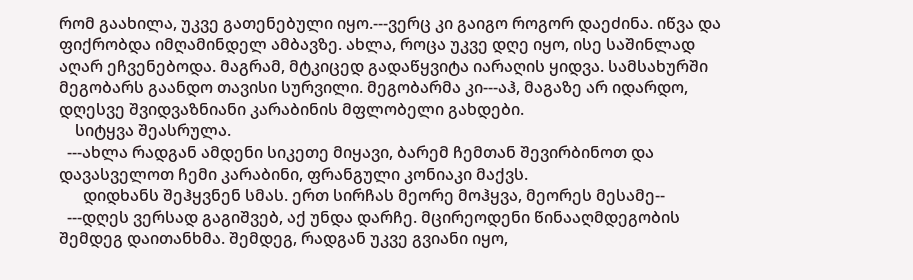რომ გაახილა, უკვე გათენებული იყო.---ვერც კი გაიგო როგორ დაეძინა. იწვა და ფიქრობდა იმღამინდელ ამბავზე. ახლა, როცა უკვე დღე იყო, ისე საშინლად აღარ ეჩვენებოდა. მაგრამ, მტკიცედ გადაწყვიტა იარაღის ყიდვა. სამსახურში მეგობარს გაანდო თავისი სურვილი. მეგობარმა კი---აჰ, მაგაზე არ იდარდო, დღესვე შვიდვაზნიანი კარაბინის მფლობელი გახდები.
    სიტყვა შეასრულა.
  ---ახლა რადგან ამდენი სიკეთე მიყავი, ბარემ ჩემთან შევირბინოთ და დავასველოთ ჩემი კარაბინი, ფრანგული კონიაკი მაქვს.
      დიდხანს შეჰყვნენ სმას. ერთ სირჩას მეორე მოჰყვა, მეორეს მესამე--
  ---დღეს ვერსად გაგიშვებ, აქ უნდა დარჩე. მცირეოდენი წინააღმდეგობის შემდეგ დაითანხმა. შემდეგ, რადგან უკვე გვიანი იყო,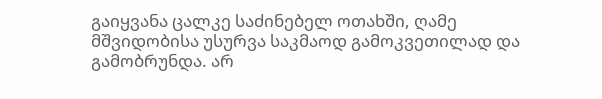გაიყვანა ცალკე საძინებელ ოთახში, ღამე მშვიდობისა უსურვა საკმაოდ გამოკვეთილად და გამობრუნდა. არ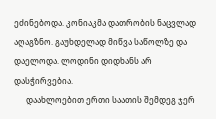ეძინებოდა. კონიაკმა დათრობის ნაცვლად აღაგზნო. გაუხდელად მიწვა საწოლზე და დაელოდა. ლოდინი დიდხანს არ დასჭირვებია.
      დაახლოებით ერთი საათის შემდეგ ჯერ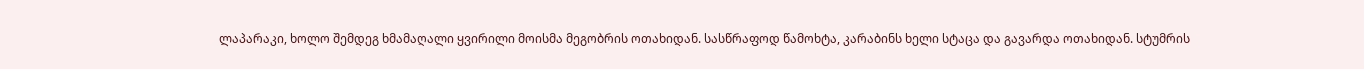ლაპარაკი, ხოლო შემდეგ ხმამაღალი ყვირილი მოისმა მეგობრის ოთახიდან. სასწრაფოდ წამოხტა, კარაბინს ხელი სტაცა და გავარდა ოთახიდან. სტუმრის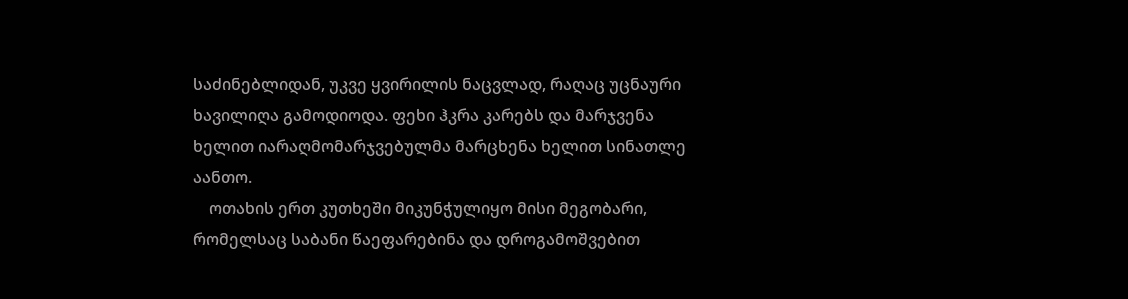საძინებლიდან, უკვე ყვირილის ნაცვლად, რაღაც უცნაური ხავილიღა გამოდიოდა. ფეხი ჰკრა კარებს და მარჯვენა ხელით იარაღმომარჯვებულმა მარცხენა ხელით სინათლე აანთო.
    ოთახის ერთ კუთხეში მიკუნჭულიყო მისი მეგობარი, რომელსაც საბანი წაეფარებინა და დროგამოშვებით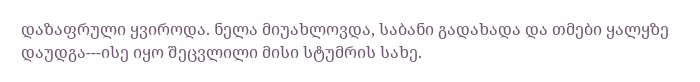დაზაფრული ყვიროდა. ნელა მიუახლოვდა, საბანი გადახადა და თმები ყალყზე დაუდგა---ისე იყო შეცვლილი მისი სტუმრის სახე.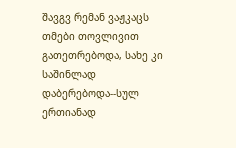შავგვ რემან ვაჟკაცს თმები თოვლივით გათეთრებოდა, სახე კი საშინლად დაბერებოდა--სულ ერთიანად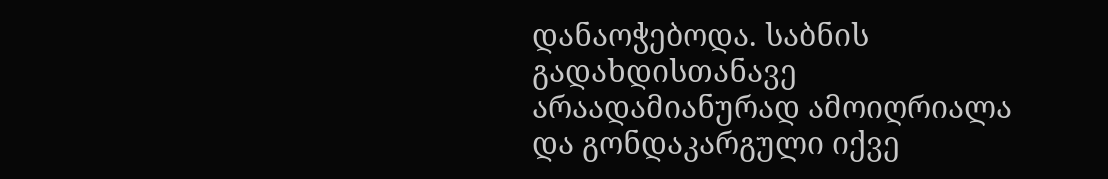დანაოჭებოდა. საბნის გადახდისთანავე არაადამიანურად ამოიღრიალა და გონდაკარგული იქვე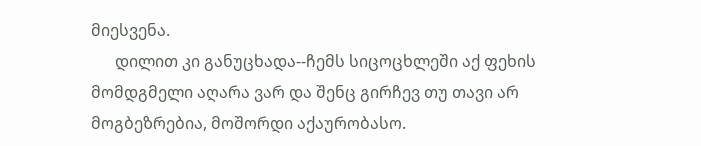მიესვენა.
      დილით კი განუცხადა--ჩემს სიცოცხლეში აქ ფეხის მომდგმელი აღარა ვარ და შენც გირჩევ თუ თავი არ მოგბეზრებია, მოშორდი აქაურობასო.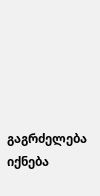გაგრძელება იქნება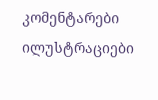კომენტარები ილუსტრაციები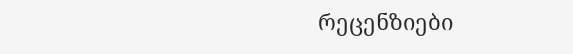რეცენზიები